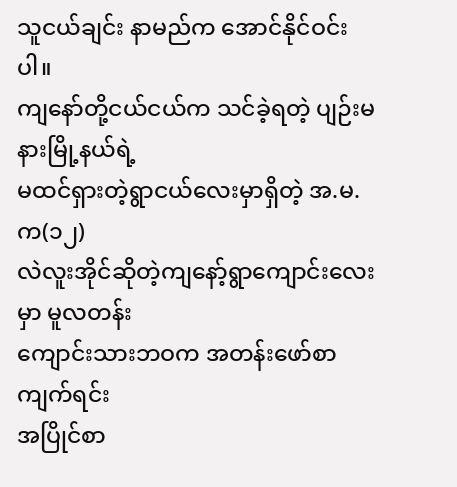သူငယ်ချင်း နာမည်က အောင်နိုင်ဝင်း ပါ။
ကျနော်တို့ငယ်ငယ်က သင်ခဲ့ရတဲ့ ပျဉ်းမနားမြို့နယ်ရဲ့
မထင်ရှားတဲ့ရွာငယ်လေးမှာရှိတဲ့ အ.မ.က(၁၂)
လဲလူးအိုင်ဆိုတဲ့ကျနော့်ရွာကျောင်းလေးမှာ မူလတန်း
ကျောင်းသားဘဝက အတန်းဖော်စာကျက်ရင်း
အပြိုင်စာ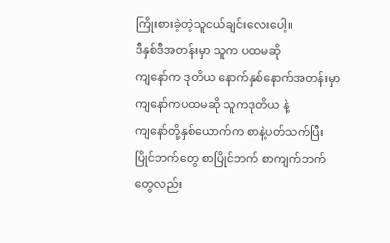ကြိုးစားခဲ့တဲ့သူငယ်ချင်းလေးပေါ့။
ဒီနှစ်ဒီအတန်းမှာ သူက ပထမဆို
ကျနော်က ဒုတိယ နောက်နှစ်နောက်အတန်းမှာ
ကျနော်ကပထမဆို သူကဒုတိယ နဲ့
ကျနော်တို့နှစ်ယောက်က စာနဲ့ပတ်သက်ပြီး
ပြိုင်ဘက်တွေ စာပြိုင်ဘက် စာကျက်ဘက်
တွေလည်း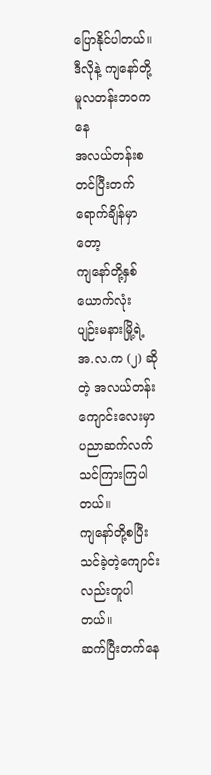ပြောနိုင်ပါတယ်။
ဒီလိုနဲ့ ကျနော်တို့ မူလတန်းဘဝကနေ
အလယ်တန်းစတင်ပြီးတက်ရောက်ချိန်မှာတော့
ကျနော်တို့နှစ်ယောက်လုံး ပျဉ်းမနားမြို့ရဲ့
အ.လ.က (၂) ဆိုတဲ့ အလယ်တန်းကျောင်းလေးမှာ
ပညာဆက်လက်သင်ကြားကြပါတယ်။
ကျနော်တို့စပြီးသင်ခဲ့တဲ့ကျောင်းလည်းတူပါတယ်။
ဆက်ပြီးတက်နေ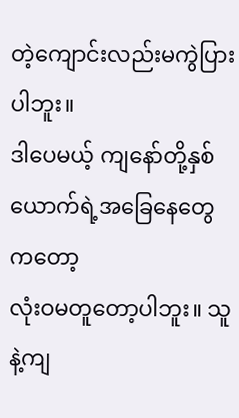တဲ့ကျောင်းလည်းမကွဲပြားပါဘူး။
ဒါပေမယ့် ကျနော်တို့နှစ်ယောက်ရဲ့အခြေနေတွေကတော့
လုံးဝမတူတော့ပါဘူး။ သူနဲ့ကျ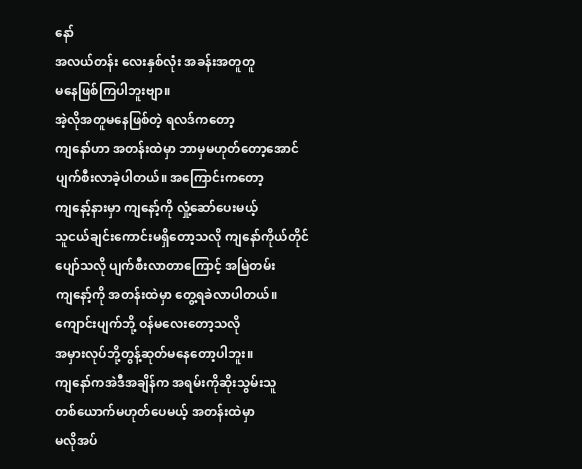နော်
အလယ်တန်း လေးနှစ်လုံး အခန်းအတူတူ
မနေဖြစ်ကြပါဘူးဗျာ။
အဲ့လိုအတူမနေဖြစ်တဲ့ ရလဒ်ကတော့
ကျနော်ဟာ အတန်းထဲမှာ ဘာမှမဟုတ်တော့အောင်
ပျက်စီးလာခဲ့ပါတယ်။ အကြောင်းကတော့
ကျနော့်နားမှာ ကျနော့်ကို လှုံ့ဆော်ပေးမယ့်
သူငယ်ချင်းကောင်းမရှိတော့သလို ကျနော်ကိုယ်တိုင်
ပျော်သလို ပျက်စီးလာတာကြောင့် အမြဲတမ်း
ကျနော့်ကို အတန်းထဲမှာ တွေ့ရခဲလာပါတယ်။
ကျောင်းပျက်ဘို့ ဝန်မလေးတော့သလို
အမှားလုပ်ဘို့တွန့်ဆုတ်မနေတော့ပါဘူး။
ကျနော်ကအဲဒီအချိန်က အရမ်းကိုဆိုးသွမ်းသူ
တစ်ယောက်မဟုတ်ပေမယ့် အတန်းထဲမှာ
မလိုအပ်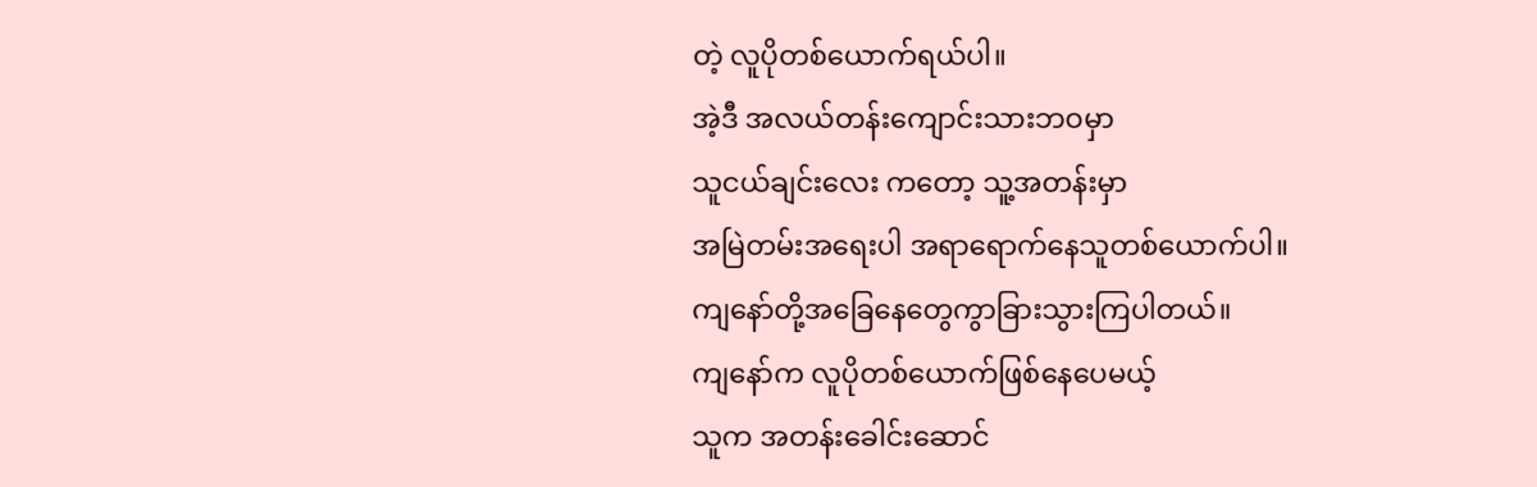တဲ့ လူပိုတစ်ယောက်ရယ်ပါ။
အဲ့ဒီ အလယ်တန်းကျောင်းသားဘဝမှာ
သူငယ်ချင်းလေး ကတော့ သူ့အတန်းမှာ
အမြဲတမ်းအရေးပါ အရာရောက်နေသူတစ်ယောက်ပါ။
ကျနော်တို့အခြေနေတွေကွာခြားသွားကြပါတယ်။
ကျနော်က လူပိုတစ်ယောက်ဖြစ်နေပေမယ့်
သူက အတန်းခေါင်းဆောင်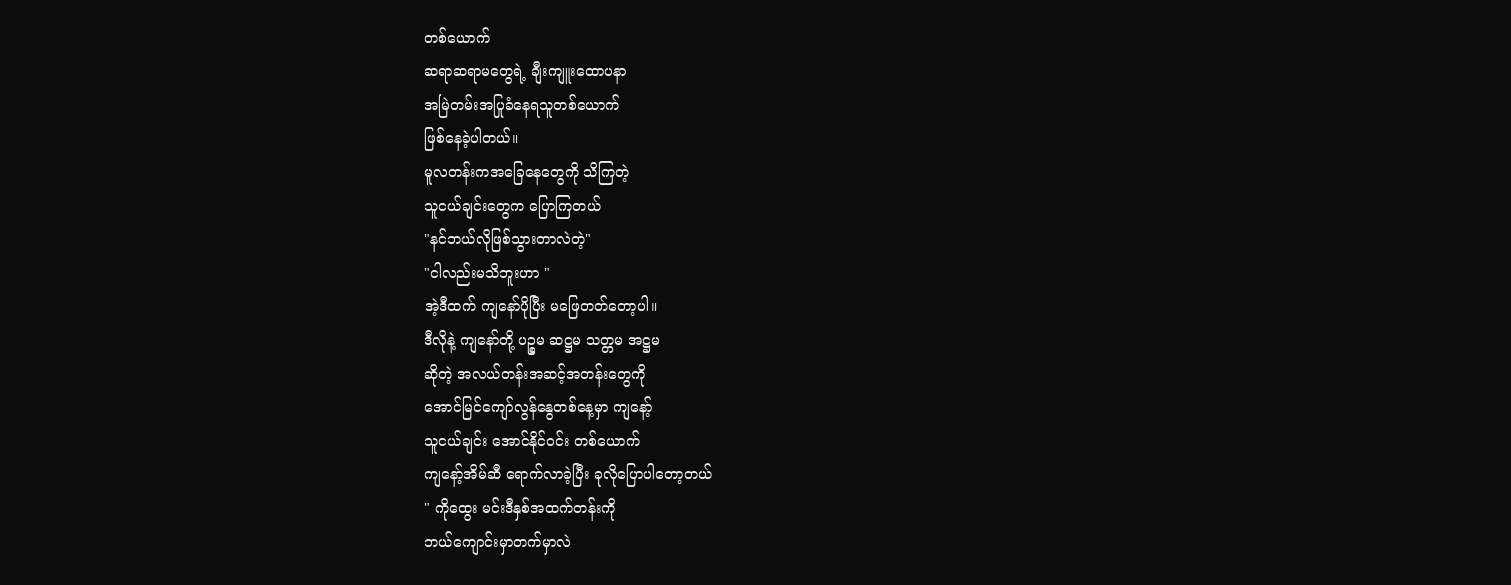တစ်ယောက်
ဆရာဆရာမတွေရဲ့ ချီးကျူးထောပနာ
အမြဲတမ်းအပြုခံနေရသူတစ်ယောက်
ဖြစ်နေခဲ့ပါတယ်။
မူလတန်းကအခြေနေတွေကို သိကြတဲ့
သူငယ်ချင်းတွေက ပြောကြတယ်
"နင်ဘယ်လိုဖြစ်သွားတာလဲတဲ့"
"ငါလည်းမသိဘူးဟာ "
အဲ့ဒီထက် ကျနော်ပိုပြီး မဖြေတတ်တော့ပါ။
ဒီလိုနဲ့ ကျနော်တို့ ပဉ္စမ ဆဋ္ဌမ သတ္တမ အဋ္ဌမ
ဆိုတဲ့ အလယ်တန်းအဆင့်အတန်းတွေကို
အောင်မြင်ကျော်လွန်နွေတစ်နေ့မှာ ကျနော့်
သူငယ်ချင်း အောင်နိုင်ဝင်း တစ်ယောက်
ကျနော့်အိမ်ဆီ ရောက်လာခဲ့ပြီး ခုလိုပြောပါတော့တယ်
" ကိုထွေး မင်းဒီနှစ်အထက်တန်းကို
ဘယ်ကျောင်းမှာတက်မှာလဲ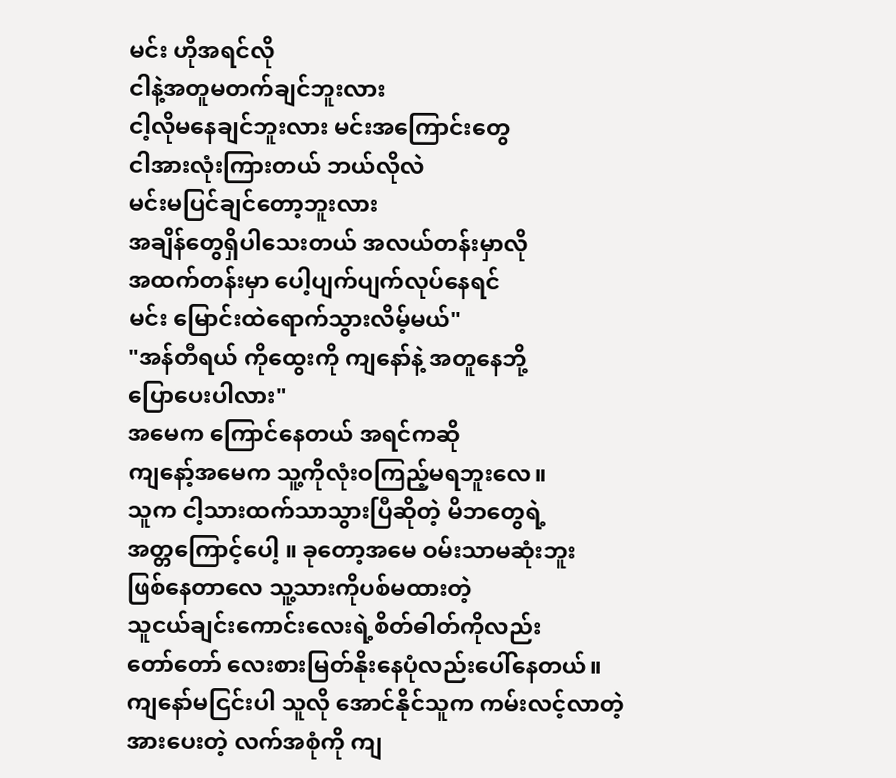မင်း ဟိုအရင်လို
ငါနဲ့အတူမတက်ချင်ဘူးလား
ငါ့လိုမနေချင်ဘူးလား မင်းအကြောင်းတွေ
ငါအားလုံးကြားတယ် ဘယ်လိုလဲ
မင်းမပြင်ချင်တော့ဘူးလား
အချိန်တွေရှိပါသေးတယ် အလယ်တန်းမှာလို
အထက်တန်းမှာ ပေါ့ပျက်ပျက်လုပ်နေရင်
မင်း မြောင်းထဲရောက်သွားလိမ့်မယ်"
"အန်တီရယ် ကိုထွေးကို ကျနော်နဲ့ အတူနေဘို့
ပြောပေးပါလား"
အမေက ကြောင်နေတယ် အရင်ကဆို
ကျနော့်အမေက သူ့ကိုလုံးဝကြည့်မရဘူးလေ။
သူက ငါ့သားထက်သာသွားပြီဆိုတဲ့ မိဘတွေရဲ့
အတ္တကြောင့်ပေါ့ ။ ခုတော့အမေ ဝမ်းသာမဆုံးဘူး
ဖြစ်နေတာလေ သူ့သားကိုပစ်မထားတဲ့
သူငယ်ချင်းကောင်းလေးရဲ့စိတ်ဓါတ်ကိုလည်း
တော်တော် လေးစားမြတ်နိုးနေပုံလည်းပေါ်နေတယ်။
ကျနော်မငြင်းပါ သူလို အောင်နိုင်သူက ကမ်းလင့်လာတဲ့
အားပေးတဲ့ လက်အစုံကို ကျ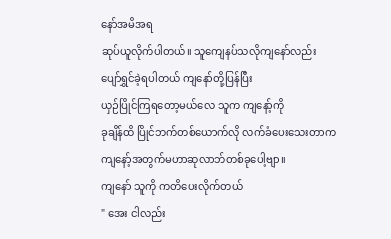နော်အမိအရ
ဆုပ်ယူလိုက်ပါတယ်။ သူကျေနပ်သလိုကျနော်လည်း
ပျော်ရွှင်ခဲ့ရပါတယ် ကျနော်တို့ပြန်ပြီး
ယှဉ်ပြိုင်ကြရတော့မယ်လေ သူက ကျနော့်ကို
ခုချိန်ထိ ပြိုင်ဘက်တစ်ယောက်လို လက်ခံပေးသေးတာက
ကျနော့်အတွက်မဟာဆုလာဘ်တစ်ခုပေါ့ဗျာ။
ကျနော် သူကို ကတိပေးလိုက်တယ်
" အေး ငါလည်း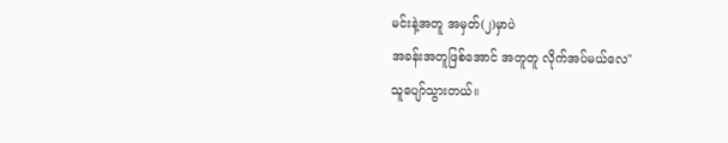မင်းနဲ့အတူ အမှတ်(၂)မှာပဲ
အခန်းအတူဖြစ်အောင် အတူတူ လိုက်အပ်မယ်လေ"
သူပျော်သွားတယ်။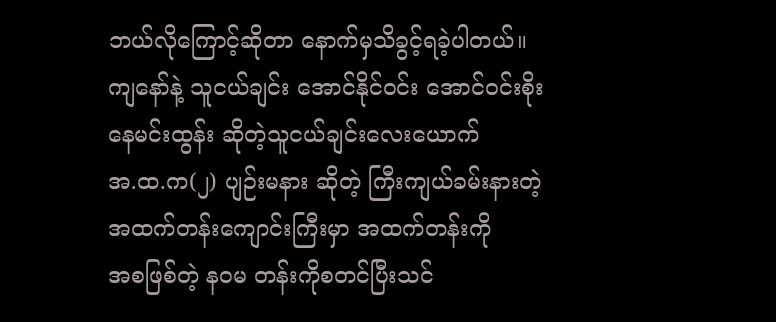ဘယ်လိုကြောင့်ဆိုတာ နောက်မှသိခွင့်ရခဲ့ပါတယ်။
ကျနော်နဲ့ သူငယ်ချင်း အောင်နိုင်ဝင်း အောင်ဝင်းစိုး
နေမင်းထွန်း ဆိုတဲ့သူငယ်ချင်းလေးယောက်
အ.ထ.က(၂) ပျဉ်းမနား ဆိုတဲ့ ကြီးကျယ်ခမ်းနားတဲ့
အထက်တန်းကျောင်းကြီးမှာ အထက်တန်းကို
အစဖြစ်တဲ့ နဝမ တန်းကိုစတင်ပြီးသင်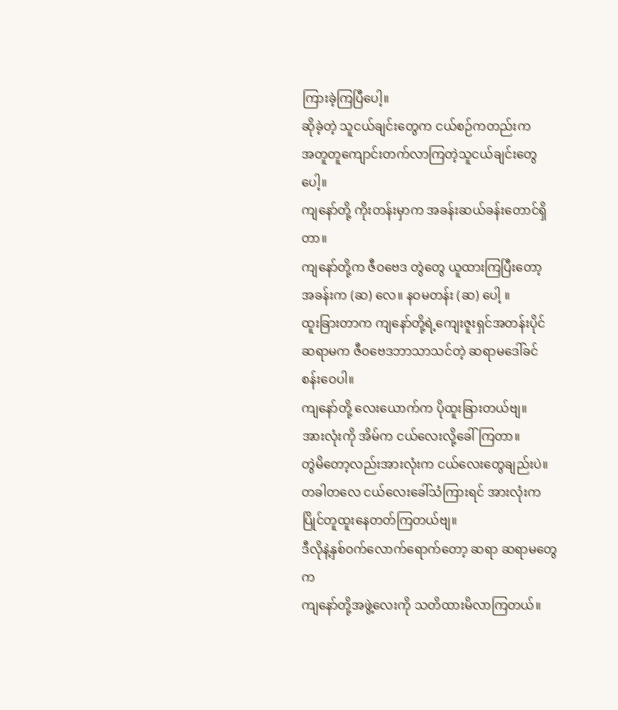ကြားခဲ့ကြပြီပေါ့။
ဆိုခဲ့တဲ့ သူငယ်ချင်းတွေက ငယ်စဉ်ကတည်းက
အတူတူကျောင်းတက်လာကြတဲ့သူငယ်ချင်းတွေပေါ့။
ကျနော်တို့ ကိုးတန်းမှာက အခန်းဆယ်ခန်းတောင်ရှိတာ။
ကျနော်တို့က ဇီဝဗေဒ တွဲတွေ ယူထားကြပြီးတော့
အခန်းက (ဆ) လေ။ နဝမတန်း (ဆ) ပေါ့ ။
ထူးခြားတာက ကျနော်တို့ရဲ့ကျေးဇူးရှင်အတန်းပိုင်
ဆရာမက ဇီဝဗေဒဘာသာသင်တဲ့ ဆရာမဒေါ်ခင်စန်းဝေပါ။
ကျနော်တို့ လေးယောက်က ပိုထူးခြားတယ်ဗျ။
အားလုံးကို အိမ်က ငယ်လေးလို့ခေါ်ကြတာ။
တွဲမိတော့လည်းအားလုံးက ငယ်လေးတွေချည်းပဲ။
တခါတလေ ငယ်လေးခေါ်သံကြားရင် အားလုံးက
ပြိုင်တူထူးနေတတ်ကြတယ်ဗျ။
ဒီလိုနဲ့နှစ်ဝက်လောက်ရောက်တော့ ဆရာ ဆရာမတွေက
ကျနော်တို့အဖွဲ့လေးကို သတိထားမိလာကြတယ်။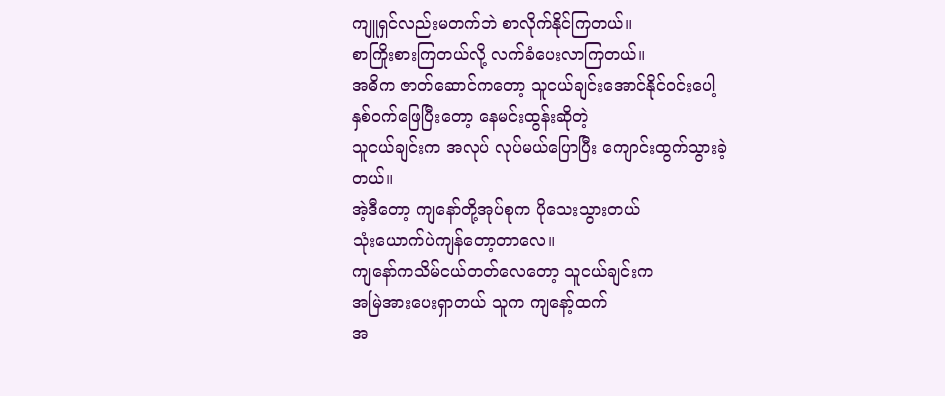ကျူရှင်လည်းမတက်ဘဲ စာလိုက်နိုင်ကြတယ်။
စာကြိုးစားကြတယ်လို့ လက်ခံပေးလာကြတယ်။
အဓိက ဇာတ်ဆောင်ကတော့ သူငယ်ချင်းအောင်နိုင်ဝင်းပေါ့
နှစ်ဝက်ဖြေပြီးတော့ နေမင်းထွန်းဆိုတဲ့
သူငယ်ချင်းက အလုပ် လုပ်မယ်ပြောပြီး ကျောင်းထွက်သွားခဲ့တယ်။
အဲ့ဒီတော့ ကျနော်တို့အုပ်စုက ပိုသေးသွားတယ်
သုံးယောက်ပဲကျန်တော့တာလေ။
ကျနော်ကသိမ်ငယ်တတ်လေတော့ သူငယ်ချင်းက
အမြဲအားပေးရှာတယ် သူက ကျနော့်ထက်
အ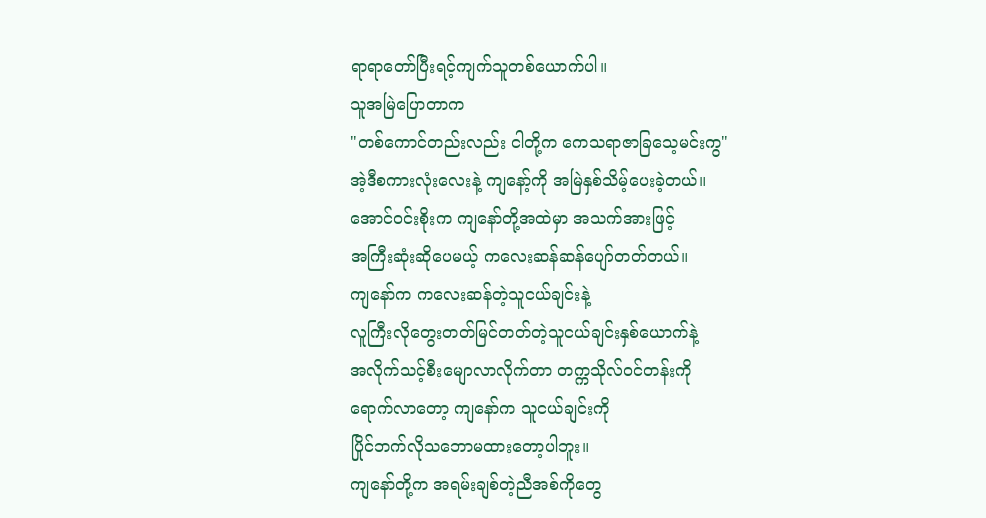ရာရာတော်ပြီးရင့်ကျက်သူတစ်ယောက်ပါ။
သူအမြဲပြောတာက
"တစ်ကောင်တည်းလည်း ငါတို့က ကေသရာဇာခြသေ့မင်းကွ"
အဲ့ဒီစကားလုံးလေးနဲ့ ကျနော့်ကို အမြဲနှစ်သိမ့်ပေးခဲ့တယ်။
အောင်ဝင်းစိုးက ကျနော်တို့အထဲမှာ အသက်အားဖြင့်
အကြီးဆုံးဆိုပေမယ့် ကလေးဆန်ဆန်ပျော်တတ်တယ်။
ကျနော်က ကလေးဆန်တဲ့သူငယ်ချင်းနဲ့
လူကြီးလိုတွေးတတ်မြင်တတ်တဲ့သူငယ်ချင်းနှစ်ယောက်နဲ့
အလိုက်သင့်စီးမျောလာလိုက်တာ တက္ကသိုလ်ဝင်တန်းကို
ရောက်လာတော့ ကျနော်က သူငယ်ချင်းကို
ပြိုင်ဘက်လိုသဘောမထားတော့ပါဘူး။
ကျနော်တို့က အရမ်းချစ်တဲ့ညီအစ်ကိုတွေ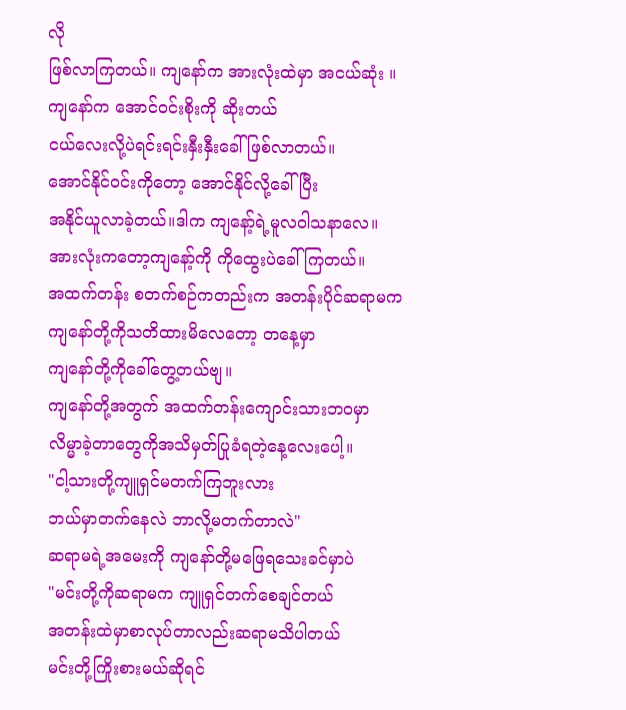လို
ဖြစ်လာကြတယ်။ ကျနော်က အားလုံးထဲမှာ အငယ်ဆုံး ။
ကျနော်က အောင်ဝင်းစိုးကို ဆိုးတယ်
ငယ်လေးလို့ပဲရင်းရင်းနှီးနှီးခေါ်ဖြစ်လာတယ်။
အောင်နိုင်ဝင်းကိုတော့ အောင်နိုင်လို့ခေါ်ပြီး
အနိုင်ယူလာခဲ့တယ်။ဒါက ကျနော့်ရဲ့မူလဝါသနာလေ။
အားလုံးကတော့ကျနော့်ကို ကိုထွေးပဲခေါ်ကြတယ်။
အထက်တန်း စတက်စဉ်ကတည်းက အတန်းပိုင်ဆရာမက
ကျနော်တို့ကိုသတိထားမိလေတော့ တနေ့မှာ
ကျနော်တို့ကိုခေါ်တွေ့တယ်ဗျ။
ကျနော်တို့အတွက် အထက်တန်းကျောင်းသားဘဝမှာ
လိမ္မာခဲ့တာတွေကိုအသိမှတ်ပြုခံရတဲ့နေ့လေးပေါ့။
"ငါ့သားတို့ကျူရှင်မတက်ကြဘူးလား
ဘယ်မှာတက်နေလဲ ဘာလို့မတက်တာလဲ"
ဆရာမရဲ့အမေးကို ကျနော်တို့မဖြေရသေးခင်မှာပဲ
"မင်းတို့ကိုဆရာမက ကျူရှင်တက်စေချင်တယ်
အတန်းထဲမှာစာလုပ်တာလည်းဆရာမသိပါတယ်
မင်းတို့ကြိုးစားမယ်ဆိုရင်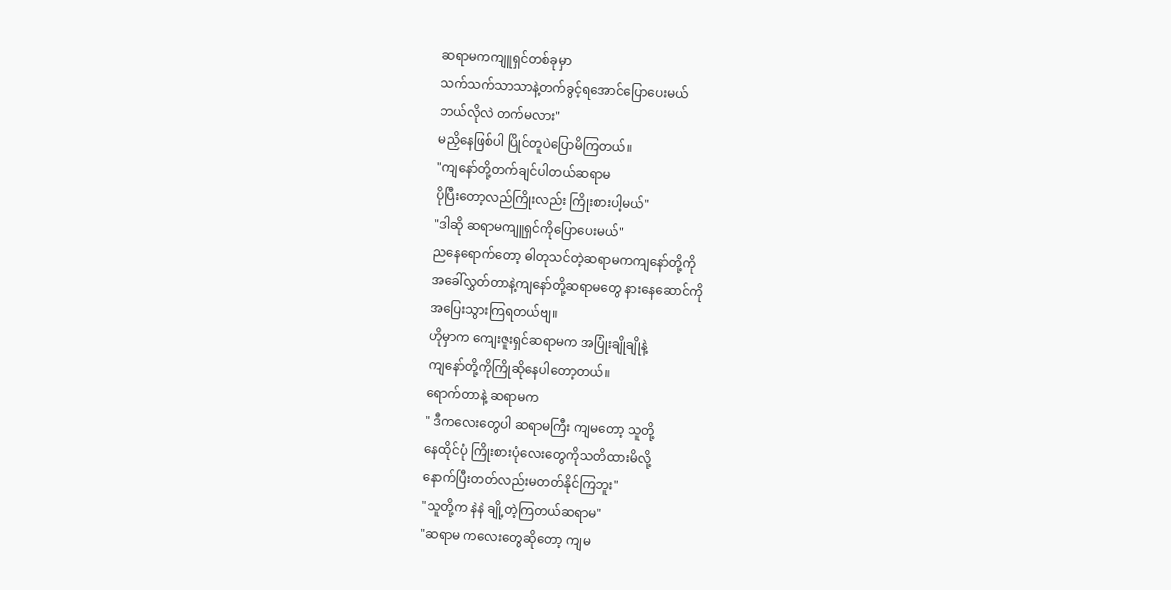ဆရာမကကျူရှင်တစ်ခုမှာ
သက်သက်သာသာနဲ့တက်ခွင့်ရအောင်ပြောပေးမယ်
ဘယ်လိုလဲ တက်မလား"
မညှိနေဖြစ်ပါ ပြိုင်တူပဲပြောမိကြတယ်။
"ကျနော်တို့တက်ချင်ပါတယ်ဆရာမ
ပိုပြီးတော့လည်ကြိုးလည်း ကြိုးစားပါ့မယ်"
"ဒါဆို ဆရာမကျူရှင်ကိုပြောပေးမယ်"
ညနေရောက်တော့ ဓါတုသင်တဲ့ဆရာမကကျနော်တို့ကို
အခေါ်လွှတ်တာနဲ့ကျနော်တို့ဆရာမတွေ နားနေဆောင်ကို
အပြေးသွားကြရတယ်ဗျ။
ဟိုမှာက ကျေးဇူးရှင်ဆရာမက အပြုံးချိုချိုနဲ့
ကျနော်တို့ကိုကြိုဆိုနေပါတော့တယ်။
ရောက်တာနဲ့ ဆရာမက
" ဒီကလေးတွေပါ ဆရာမကြီး ကျမတော့ သူတို့
နေထိုင်ပုံ ကြိုးစားပုံလေးတွေကိုသတိထားမိလို့
နောက်ပြီးတတ်လည်းမတတ်နိုင်ကြဘူး"
"သူတို့က နဲနဲ ချို့တဲ့ကြတယ်ဆရာမ"
"ဆရာမ ကလေးတွေဆိုတော့ ကျမ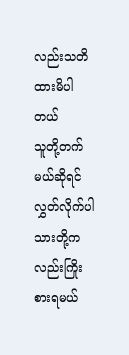လည်းသတိထားမိပါတယ်
သူတို့တက်မယ်ဆိုရင် လွှတ်လိုက်ပါ
သားတို့ကလည်းကြိုးစားရမယ်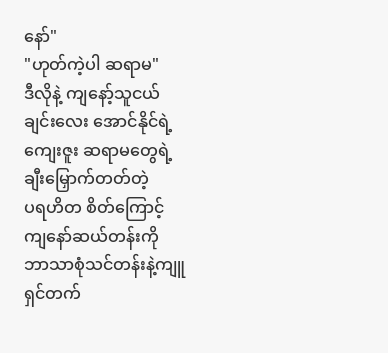နော်"
"ဟုတ်ကဲ့ပါ ဆရာမ"
ဒီလိုနဲ့ ကျနော့်သူငယ်ချင်းလေး အောင်နိုင်ရဲ့
ကျေးဇူး ဆရာမတွေရဲ့ ချီးမြှောက်တတ်တဲ့
ပရဟိတ စိတ်ကြောင့် ကျနော်ဆယ်တန်းကို
ဘာသာစုံသင်တန်းနဲ့ကျူရှင်တက်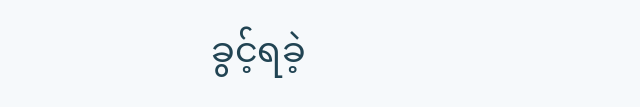ခွင့်ရခဲ့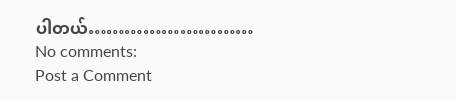ပါတယ်………………………
No comments:
Post a Comment